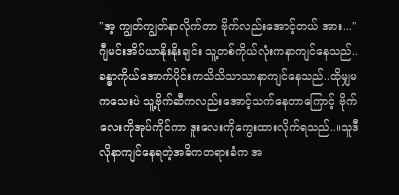"အ့ ကျွတ်ကျွတ်နာလိုက်တာ ဗိုက်လည်းအောင့်တယ် အား..."ဂျီမင်းအိပ်ယာနိုးနိုးချင်း သူ့တစ်ကိုယ်လုံးကနာကျင်နေသည်..ခန္ဓာကိုယ်အောက်ပိုင်းကသိသိသာသာနာကျင်နေသည်..ထိုမျှမကသေးပဲ သူ့ဗိုက်ဆီကလည်းအောင့်သက်နေတာကြောင့် ဗိုက်လေးကိုအုပ်ကိုင်ကာ ဒူးလေးကိုကွေးထားလိုက်ရသည်..။သူဒီလိုနာကျင်နေရတဲ့အဓိကတရားခံက အ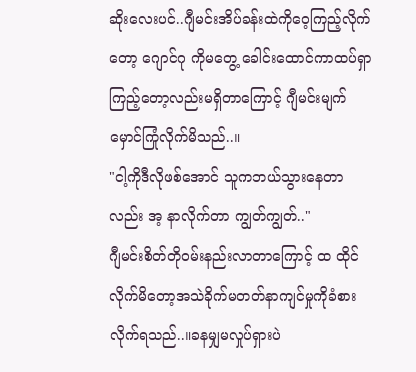ဆိုးလေးပင်..ဂျီမင်းအိပ်ခန်းထဲကိုဝေ့ကြည့်လိုက်တော့ ဂျောင်ဂု ကိုမတွေ့ ခေါင်းထောင်ကာထပ်ရှာကြည့်တော့လည်းမရှိတာကြောင့် ဂျီမင်းမျက်မှောင်ကြုံလိုက်မိသည်..။
"ငါ့ကိုဒီလိုဖစ်အောင် သူကဘယ်သွားနေတာလည်း အ့ နာလိုက်တာ ကျွတ်ကျွတ်.."
ဂျီမင်းစိတ်တိုဝမ်းနည်းလာတာကြောင့် ထ ထိုင်လိုက်မိတော့အသဲခိုက်မတတ်နာကျင်မှုကိုခံစားလိုက်ရသည်..။ခနမျှမလှုပ်ရှားပဲ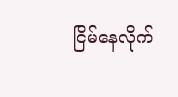ငြိမ်နေလိုက်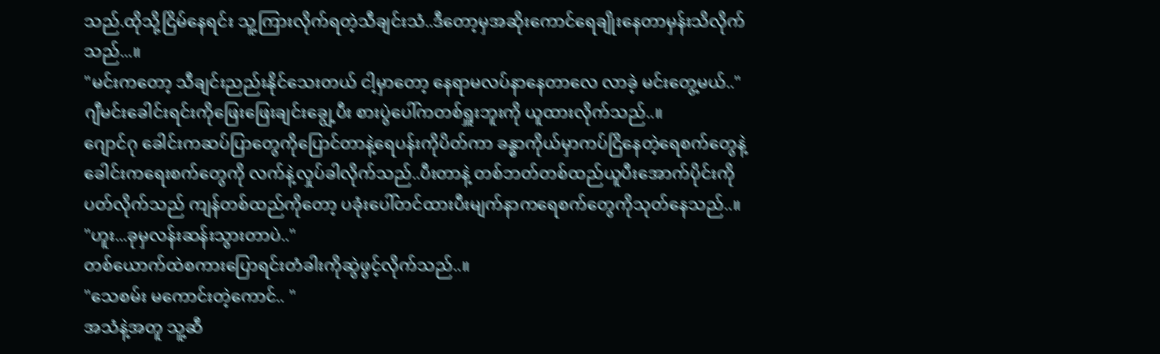သည်.ထိုသို့ငြိမ်နေရင်း သူ့ကြားလိုက်ရတဲ့သီချင်းသံ..ဒီတော့မှအဆိုးကောင်ရေချိုးနေတာမှန်းသိလိုက်သည်...။
"မင်းကတော့ သီချင်းညည်းနိုင်သေးတယ် ငါ့မှာတော့ နေရာမလပ်နာနေတာလေ လာခဲ့ မင်းတွေ့မယ်.."
ဂျီမင်းခေါင်းရင်းကိုဖြေးဖြေးချင်းချွေ့ပီး စားပွဲပေါ်ကတစ်ရှူးဘူးကို ယူထားလိုက်သည်..။
ဂျောင်ဂု ခေါင်းကဆပ်ပြာတွေကိုပြောင်တာနဲ့ရေပန်းကိုပိတ်ကာ ခန္ဓာကိုယ်မှာကပ်ငြိနေတဲ့ရေစက်တွေနဲ့ခေါင်းကရေးစက်တွေကို လက်နဲ့လှုပ်ခါလိုက်သည်..ပီးတာနဲ့ တစ်ဘတ်တစ်ထည်ယူပီးအောက်ပိုင်းကိုပတ်လိုက်သည် ကျန်တစ်ထည်ကိုတော့ ပခုံးပေါ်တင်ထားပီးမျက်နာကရေစက်တွေကိုသုတ်နေသည်..။
"ဟူး...ခုမှလန်းဆန်းသွားတာပဲ.."
တစ်ယောက်ထဲစကားပြောရင်းတံခါးကိုဆွဲဖွင့်လိုက်သည်..။
"သေစမ်း မကောင်းတဲ့ကောင်.. "
အသံနဲ့အတူ သူ့ဆီ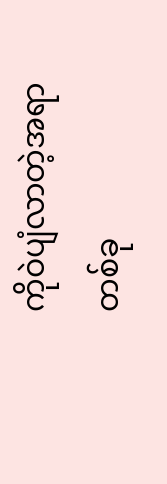ကိုဝဲပျံလာတဲ့အရာတစ်ခု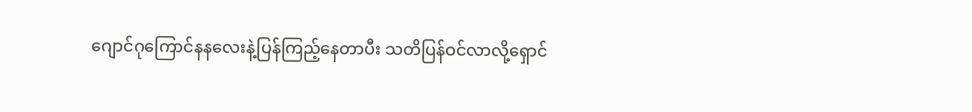ဂျောင်ဂုကြောင်နနလေးနဲ့ပြန်ကြည့်နေတာပီး သတိပြန်ဝင်လာလို့ရှောင်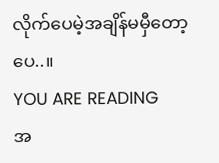လိုက်ပေမဲ့အချိန်မမှီတော့ပေ..။
YOU ARE READING
အ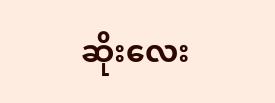ဆိုးလေး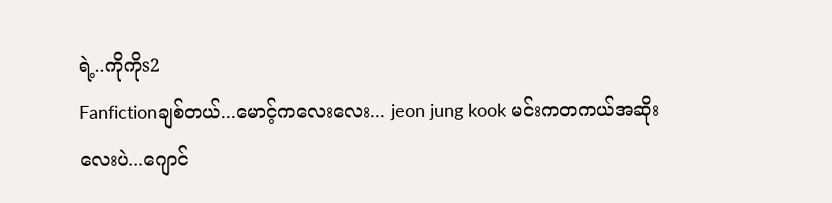ရဲ့..ကိုကိုs2
Fanfictionချစ်တယ်...မောင့်ကလေးလေး... jeon jung kook မင်းကတကယ်အဆိုးလေးပဲ...ဂျောင်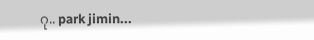ဂု.. park jimin...